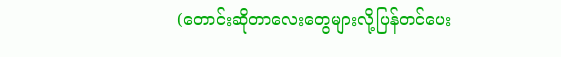(တောင်းဆိုတာလေးတွေများလို့ပြန်တင်ပေး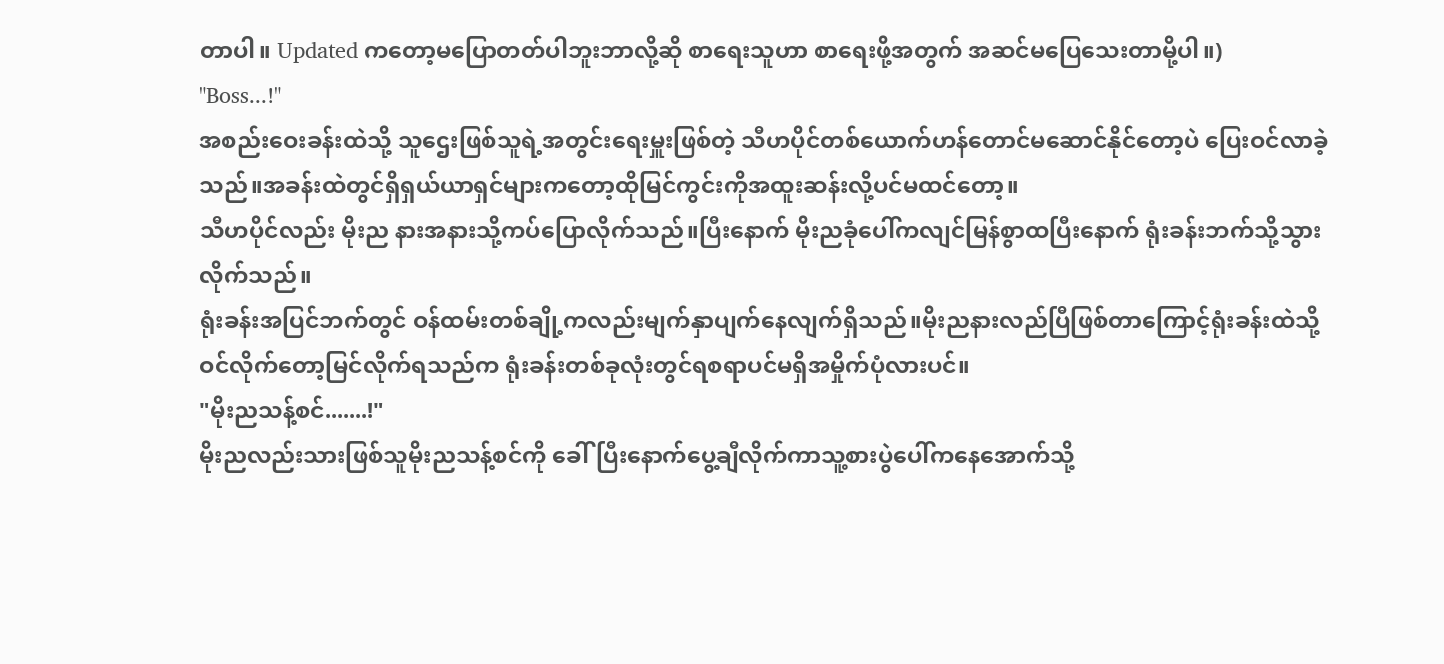တာပါ။ Updated ကတော့မပြောတတ်ပါဘူးဘာလို့ဆို စာရေးသူဟာ စာရေးဖို့အတွက် အဆင်မပြေသေးတာမို့ပါ။)
"Boss...!"
အစည်းဝေးခန်းထဲသို့ သူဌေးဖြစ်သူရဲ့အတွင်းရေးမှူးဖြစ်တဲ့ သီဟပိုင်တစ်ယောက်ဟန်တောင်မဆောင်နိုင်တော့ပဲ ပြေးဝင်လာခဲ့သည်။အခန်းထဲတွင်ရှိရှယ်ယာရှင်များကတော့ထိုမြင်ကွင်းကိုအထူးဆန်းလို့ပင်မထင်တော့။
သီဟပိုင်လည်း မိုးည နားအနားသို့ကပ်ပြောလိုက်သည်။ပြီးနောက် မိုးညခုံပေါ်ကလျင်မြန်စွာထပြီးနောက် ရုံးခန်းဘက်သို့သွားလိုက်သည်။
ရုံးခန်းအပြင်ဘက်တွင် ဝန်ထမ်းတစ်ချို့ကလည်းမျက်နှာပျက်နေလျက်ရှိသည်။မိုးညနားလည်ပြီဖြစ်တာကြောင့်ရုံးခန်းထဲသို့ဝင်လိုက်တော့မြင်လိုက်ရသည်က ရုံးခန်းတစ်ခုလုံးတွင်ရစရာပင်မရှိအမှိုက်ပုံလားပင်။
"မိုးညသန့်စင်.......!"
မိုးညလည်းသားဖြစ်သူမိုးညသန့်စင်ကို ခေါ်ပြီးနောက်ပွေ့ချီလိုက်ကာသူ့စားပွဲပေါ်ကနေအောက်သို့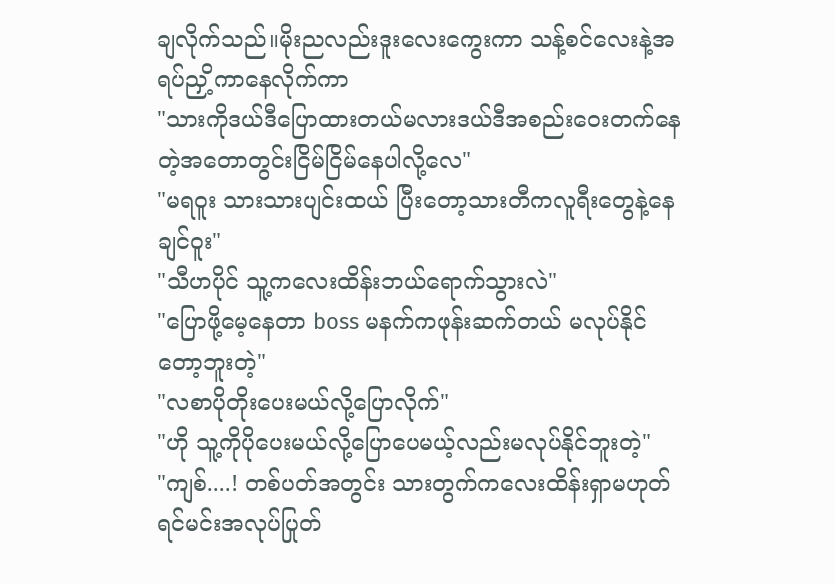ချလိုက်သည်။မိုးညလည်းဒူးလေးကွေးကာ သန့်စင်လေးနဲ့အရပ်ညှိ့ကာနေလိုက်ကာ
"သားကိုဒယ်ဒီပြောထားတယ်မလားဒယ်ဒီအစည်းဝေးတက်နေတဲ့အတောတွင်းငြိမ်ငြိမ်နေပါလို့လေ"
"မရဝူး သားသားပျင်းထယ် ပြီးတော့သားတီကလူရီးတွေနဲ့နေချင်ဝူး"
"သီဟပိုင် သူ့ကလေးထိန်းဘယ်ရောက်သွားလဲ"
"ပြောဖို့မေ့နေတာ boss မနက်ကဖုန်းဆက်တယ် မလုပ်နိုင်တော့ဘူးတဲ့"
"လစာပိုတိုးပေးမယ်လို့ပြောလိုက်"
"ဟို သူ့ကိုပိုပေးမယ်လို့ပြောပေမယ့်လည်းမလုပ်နိုင်ဘူးတဲ့"
"ကျစ်....! တစ်ပတ်အတွင်း သားတွက်ကလေးထိန်းရှာမဟုတ်ရင်မင်းအလုပ်ပြုတ်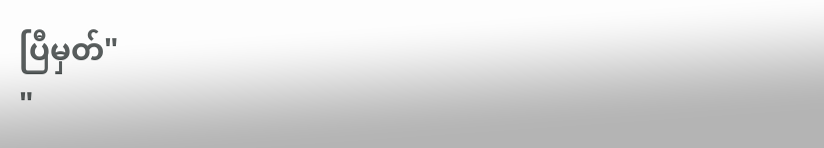ပြီမှတ်"
"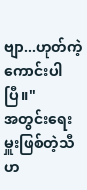ဗျာ...ဟုတ်ကဲ့ကောင်းပါပြီ။"
အတွင်းရေးမှူးဖြစ်တဲ့သီဟ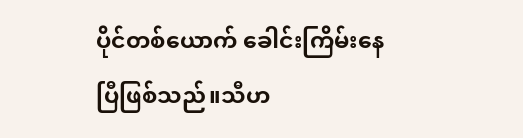ပိုင်တစ်ယောက် ခေါင်းကြိမ်းနေပြီဖြစ်သည်။သီဟ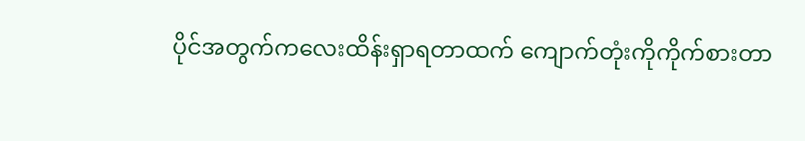ပိုင်အတွက်ကလေးထိန်းရှာရတာထက် ကျောက်တုံးကိုကိုက်စားတာ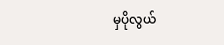မှပိုလွယ်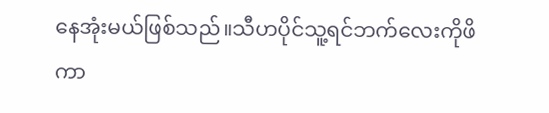နေအုံးမယ်ဖြစ်သည်။သီဟပိုင်သူ့ရင်ဘက်လေးကိုဖိကာ